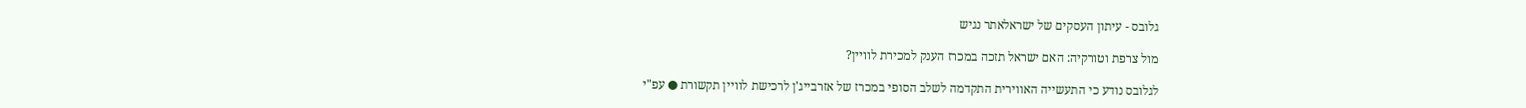גלובס - עיתון העסקים של ישראלאתר נגיש

מול צרפת וטורקיה: האם ישראל תזכה במכרז הענק למכירת לוויין?

לגלובס נודע כי התעשייה האווירית התקדמה לשלב הסופי במכרז של אזרבייג'ן לרכישת לוויין תקשורת ● עפ"י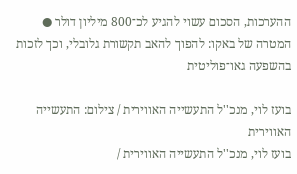ההערכות, הסכום עשוי להגיע לכ־800 מיליון דולר ● המטרה של באקו: להפוך להאב תקשורת גלובלי, וכך לזכות בהשפעה גאו־פוליטית

בועז לוי, מנכ''ל התעשייה האווירית / צילום: התעשייה האווירית
בועז לוי, מנכ''ל התעשייה האווירית /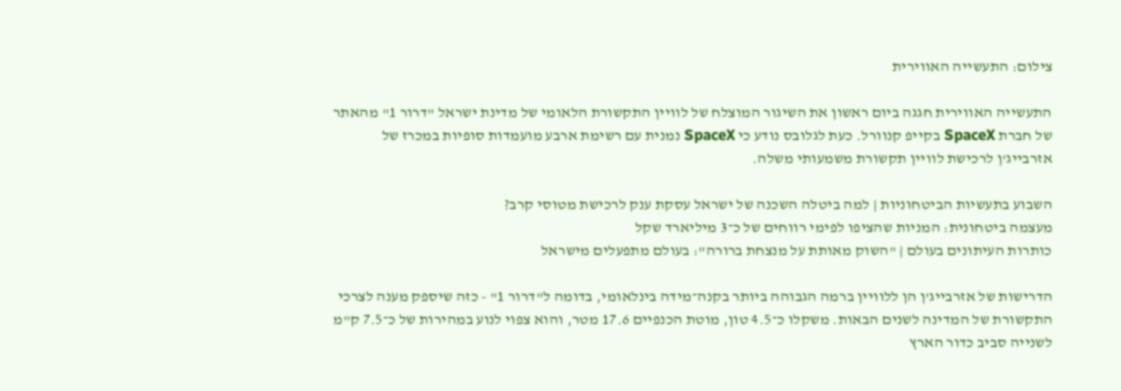צילום: התעשייה האווירית

התעשייה האווירית חגגה ביום ראשון את השיגור המוצלח של לוויין התקשורת הלאומי של מדינת ישראל "דרור 1" מהאתר של חברת SpaceX בקייפ קנוורל. כעת לגלובס נודע כי SpaceX נמנית עם רשימת ארבע מועמדות סופיות במכרז של אזרבייג'ן לרכישת לוויין תקשורת משמעותי משלה.

השבוע בתעשיות הביטחוניות | למה ביטלה השכנה של ישראל עסקת ענק לרכישת מטוסי קרב?
מעצמה ביטחונית: המניות שהציפו לפימי רווחים של כ־3 מיליארד שקל
כותרות העיתונים בעולם | "השוק מאותת על מנצחת ברורה": בעולם מתפעלים מישראל

הדרישות של אזרבייג'ן הן ללוויין ברמה הגבוהה ביותר בקנה־מידה בינלאומי, בדומה ל"דרור 1" - כזה שיספק מענה לצרכי התקשורת של המדינה לשנים הבאות. משקלו כ־4.5 טון, מוטת הכנפיים 17.6 מטר, והוא צפוי לנוע במהירות של כ־7.5 ק"מ לשנייה סביב כדור הארץ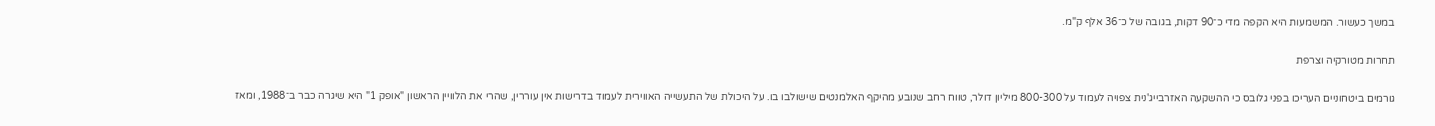במשך כעשור. המשמעות היא הקפה מדי כ־90 דקות, בגובה של כ־36 אלף ק"מ.

תחרות מטורקיה וצרפת

גורמים ביטחוניים העריכו בפני גלובס כי ההשקעה האזרבייג'נית צפויה לעמוד על 800-300 מיליון דולר, טווח רחב שנובע מהיקף האלמנטים שישולבו בו. על היכולת של התעשייה האווירית לעמוד בדרישות אין עוררין, שהרי את הלוויין הראשון "אופק 1" היא שיגרה כבר ב־1988, ומאז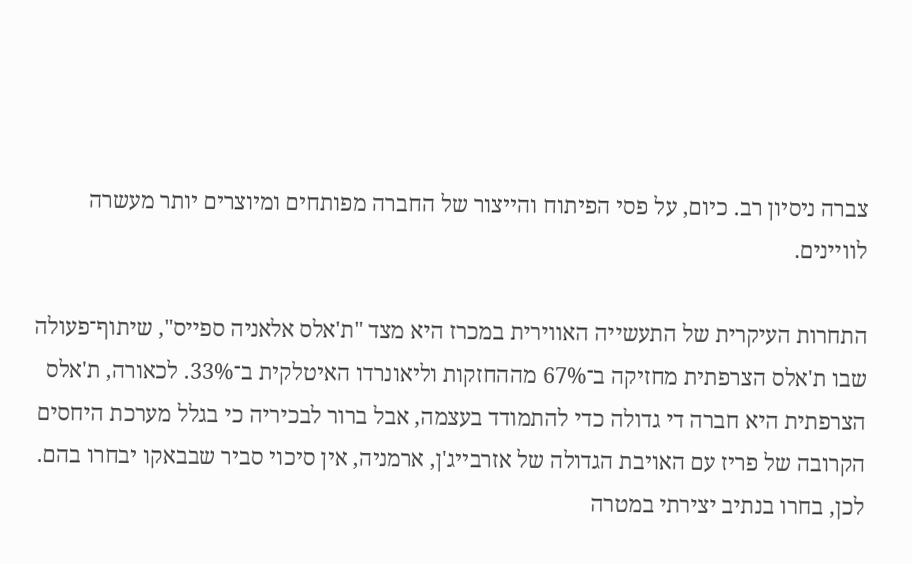צברה ניסיון רב. כיום, על פסי הפיתוח והייצור של החברה מפותחים ומיוצרים יותר מעשרה לוויינים.

התחרות העיקרית של התעשייה האווירית במכרז היא מצד "ת'אלס אלאניה ספייס", שיתוף־פעולה שבו ת'אלס הצרפתית מחזיקה ב־67% מההחזקות וליאונרדו האיטלקית ב־33%. לכאורה, ת'אלס הצרפתית היא חברה די גדולה כדי להתמודד בעצמה, אבל ברור לבכיריה כי בגלל מערכת היחסים הקרובה של פריז עם האויבת הגדולה של אזרבייג'ן, ארמניה, אין סיכוי סביר שבבאקו יבחרו בהם. לכן, בחרו בנתיב יצירתי במטרה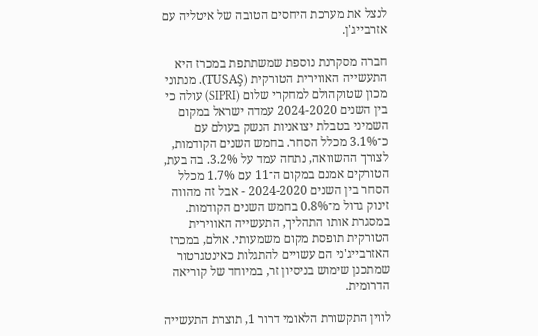לנצל את מערכת היחסים הטובה של איטליה עם אזרבייג'ן.

חברה מסקרנת נוספת שמשתתפת במכרז היא התעשייה האווירית הטורקית (TUSAŞ). מנתוני מכון שטוקהולם למחקרי שלום (SIPRI) עולה כי בין השנים 2024-2020 עמדה ישראל במקום השמיני בטבלת יצואניות הנשק בעולם עם כ־3.1% מכלל הסחר. בחמש השנים הקודמות, לצורך ההשוואה, נתחה עמד על 3.2%. בה בעת, הטורקים אמנם במקום ה־11 עם 1.7% מכלל הסחר בין השנים 2024-2020 - אבל זה מהווה זינוק גדול מ־0.8% בחמש השנים הקודמות. במסגרת אותו התהליך, התעשייה האווירית הטורקית תופסת מקום משמעותי. אולם, במכרז האזרבייג'ני הם עשויים להתגלות כאינטגרטור שמתכנן שימוש בניסיון זר, במיוחד של קוריאה הדרומית.

לווין התקשורת הלאומי דרור 1, תוצרת התעשייה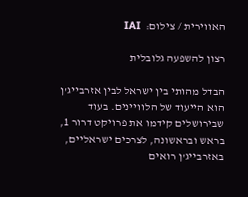האווירית / צילום:  IAI

רצון להשפעה גלובלית

הבדל מהותי בין ישראל לבין אזרבייג'ן הוא הייעוד של הלוויינים. בעוד שבירושלים קידמו את פרויקט דרור 1, בראש ובראשונה, לצרכים ישראליים, באזרבייג'ן רואים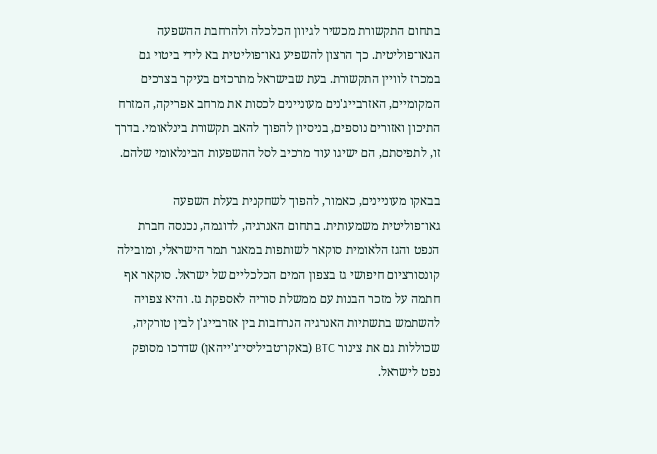בתחום התקשורת מכשיר לגיוון הכלכלה ולהרחבת ההשפעה הגאו־פוליטית. כך הרצון להשפיע גאו־פוליטית בא לידי ביטוי גם במכרז לוויין התקשורת. בעת שבישראל מתרכזים בעיקר בצרכים המקומיים, האזרבייג'נים מעוניינים לכסות את מרחב אפריקה, המזרח התיכון ואזורים נוספים, בניסיון להפוך להאב תקשורת בינלאומי. בדרך זו, לתפיסתם, הם ישיגו עוד מרכיב לסל ההשפעות הבינלאומי שלהם.

בבאקו מעוניינים, כאמור, להפוך לשחקנית בעלת השפעה גאו־פוליטית משמעותית. בתחום האנרגיה, לדוגמה, נכנסה חברת הנפט והגז הלאומית סוקאר לשותפות במאגר תמר הישראלי, ומובילה קונסורציום חיפושי גז בצפון המים הכלכליים של ישראל. סוקאר אף חתמה על מזכר הבנות עם ממשלת סוריה לאספקת גז. והיא צפויה להשתמש בתשתיות האנרגיה הנרחבות בין אזרבייג'ן לבין טורקיה, שכוללות גם את צינור BTC (באקו־טביליסי־ג'ייהאן) שדרכו מסופק נפט לישראל.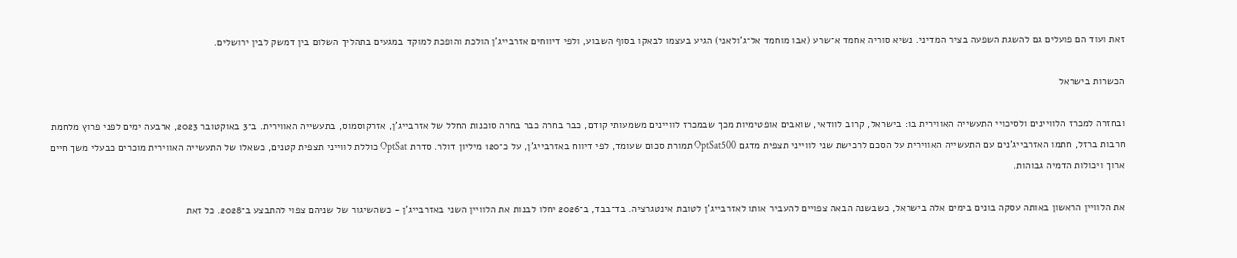זאת ועוד הם פועלים גם להשגת השפעה בציר המדיני. נשיא סוריה אחמד א־שרע (אבו מוחמד אל־ג'ולאני) הגיע בעצמו לבאקו בסוף השבוע, ולפי דיווחים אזרבייג'ן הולכת והופכת למוקד במגעים בתהליך השלום בין דמשק לבין ירושלים.

הכשרות בישראל

ובחזרה למכרז הלוויינים ולסיכויי התעשייה האווירית בו: בישראל, קרוב לוודאי, שואבים אופטימיות מכך שבמכרז לוויינים משמעותי קודם, כבר בחרה כבר בחרה סוכנות החלל של אזרבייג'ן, אזרקוסמוס, בתעשייה האווירית. ב־3 באוקטובר 2023, ארבעה ימים לפני פרוץ מלחמת חרבות ברזל, חתמו האזרבייג'נים עם התעשייה האווירית על הסכם לרכישת שני לווייני תצפית מדגם OptSat500 תמורת סכום שעומד, לפי דיווח באזרבייג'ן, על כ־120 מיליון דולר. סדרת OptSat כוללת לווייני תצפית קטנים, כשאלו של התעשייה האווירית מוכרים כבעלי משך חיים ארוך ויכולות הדמיה גבוהות.

את הלוויין הראשון באותה עסקה בונים בימים אלה בישראל, כשבשנה הבאה צפויים להעביר אותו לאזרבייג'ן לטובת אינטגרציה. בד־בבד, ב־2026 יחלו לבנות את הלוויין השני באזרבייג'ן - כשהשיגור של שניהם צפוי להתבצע ב־2028. כל זאת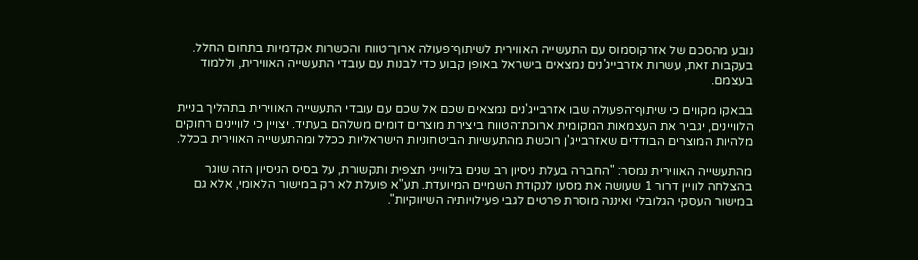נובע מהסכם של אזרקוסמוס עם התעשייה האווירית לשיתוף־פעולה ארוך־טווח והכשרות אקדמיות בתחום החלל. בעקבות זאת, עשרות אזרבייג'נים נמצאים בישראל באופן קבוע כדי לבנות עם עובדי התעשייה האווירית, וללמוד בעצמם.

בבאקו מקווים כי שיתוף־הפעולה שבו אזרבייג'נים נמצאים שכם אל שכם עם עובדי התעשייה האווירית בתהליך בניית הלוויינים, יגביר את העצמאות המקומית ארוכת־הטווח ביצירת מוצרים דומים משלהם בעתיד. יצויין כי לוויינים רחוקים מלהיות המוצרים הבודדים שאזרבייג'ן רוכשת מהתעשיות הביטחוניות הישראליות ככלל ומהתעשייה האווירית בכלל.

מהתעשייה האווירית נמסר: "החברה בעלת ניסיון רב שנים בלווייני תצפית ותקשורת, על בסיס הניסיון הזה שוגר בהצלחה לוויין דרור 1 שעושה את מסעו לנקודת השמיים המיועדת. תע"א פועלת לא רק במישור הלאומי, אלא גם במישור העסקי הגלובלי ואיננה מוסרת פרטים לגבי פעילויותיה השיווקיות".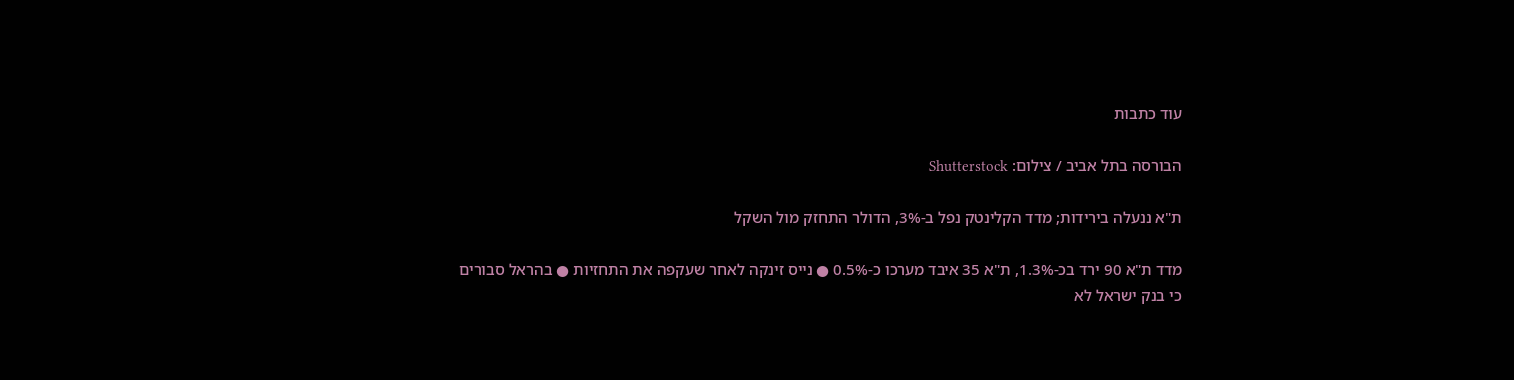עוד כתבות

הבורסה בתל אביב / צילום: Shutterstock

ת"א ננעלה בירידות; מדד הקלינטק נפל ב-3%, הדולר התחזק מול השקל

מדד ת"א 90 ירד בכ-1.3%, ת"א 35 איבד מערכו כ-0.5% ● נייס זינקה לאחר שעקפה את התחזיות ● בהראל סבורים כי בנק ישראל לא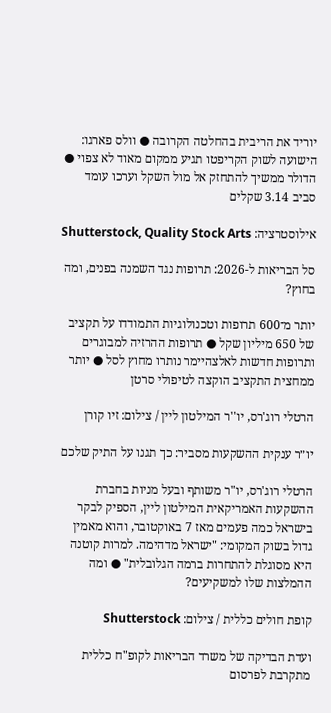יוריד את הריבית בהחלטה הקרובה ● וולס פארגו: הישועה לשוק הקריפטו תגיע ממקום מאוד לא צפוי ● הדולר ממשיך להתחזק אל מול השקל וערכו עומד סביב 3.14 שקלים

אילוסטרציה: Shutterstock, Quality Stock Arts

סל הבריאות ל-2026: תרופות נגד השמנה בפנים, ומה בחוץ?

יותר מ־600 תרופות וטכנולוגיות התמודדו על תקציב של 650 מיליון שקל ● תרופות ההרזיה למבוגרים ותרופות חדשות לאלצהיימר נותרו מחוץ לסל ● יותר ממחצית התקציב הוקצה לטיפולי סרטן

הרטלי רוג'רס, יו''ר המילטון ליין / צילום: זיו קורן

יו״ר ענקית ההשקעות מסביר: כך תגנו על התיק שלכם

הרטלי רוג'רס, יו"ר משותף ובעל מניות בחברת ההשקעות האמריקאית המילטון ליין, הספיק לבקר בישראל כמה פעמים מאז 7 באוקטובר, והוא מאמין גדול בשוק המקומי: "ישראל מדהימה. למרות קוטנה היא מסוגלת להתחרות ברמה הגלובלית" ● ומה ההמלצות שלו למשקיעים?

קופת חולים כללית / צילום: Shutterstock

ועדת הבדיקה של משרד הבריאות לקופ"ח כללית מתקרבת לפרסום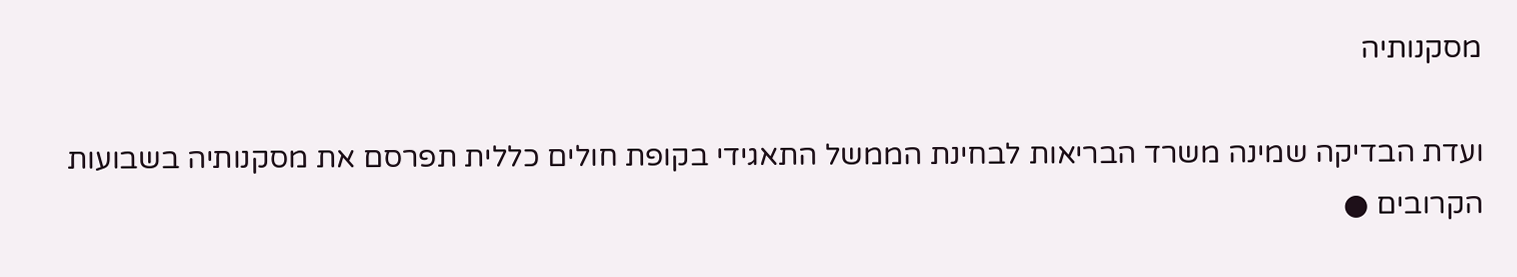מסקנותיה

ועדת הבדיקה שמינה משרד הבריאות לבחינת הממשל התאגידי בקופת חולים כללית תפרסם את מסקנותיה בשבועות הקרובים ●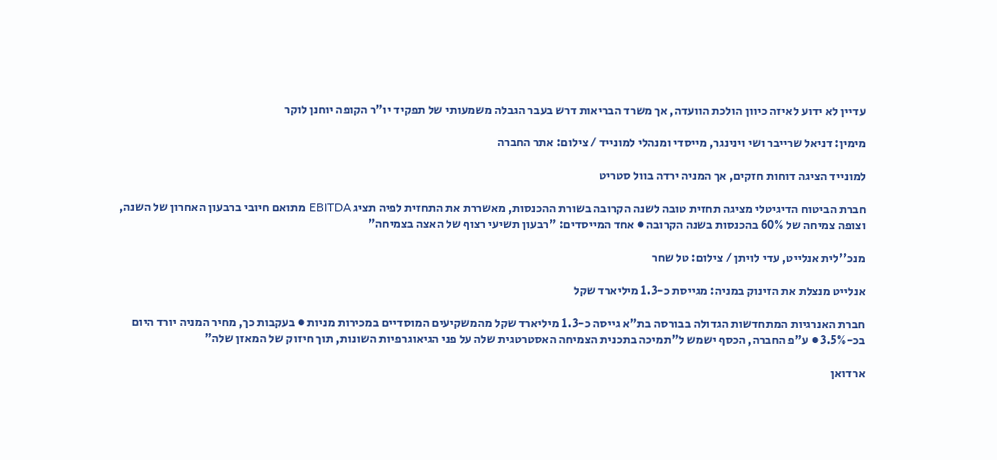עדיין לא ידוע לאיזה כיוון הולכת הוועדה, אך משרד הבריאות דרש בעבר הגבלה משמעותי של תפקיד יו"ר הקופה יוחנן לוקר

מימין: דניאל שרייבר ושי וינינגר, מייסדי ומנהלי למונייד / צילום: אתר החברה

למונייד הציגה דוחות חזקים, אך המניה ירדה בוול סטריט

חברת הביטוח הדיגיטלי מציגה תחזית טובה לשנה הקרובה בשורת ההכנסות, מאשררת את התחזית לפיה תציג EBITDA מתואם חיובי ברבעון האחרון של השנה, וצופה צמיחה של 60% בהכנסות בשנה הקרובה ● אחד המייסדים: "רבעון תשיעי רצוף של האצה בצמיחה"

מנכ''לית אנלייט, עדי לויתן / צילום: טל שחר

אנלייט מנצלת את הזינוק במניה: מגייסת כ-1.3 מיליארד שקל

חברת האנרגיות המתחדשות הגדולה בבורסה בת"א גייסה כ-1.3 מיליארד שקל מהמשקיעים המוסדיים במכירות מניות ● בעקבות כך, מחיר המניה יורד היום בכ-3.5% ● ע"פ החברה, הכסף ישמש ל"תמיכה בתכנית הצמיחה האסטרטגית שלה על פני הגיאוגרפיות השונות, תוך חיזוק של המאזן שלה"

ארדואן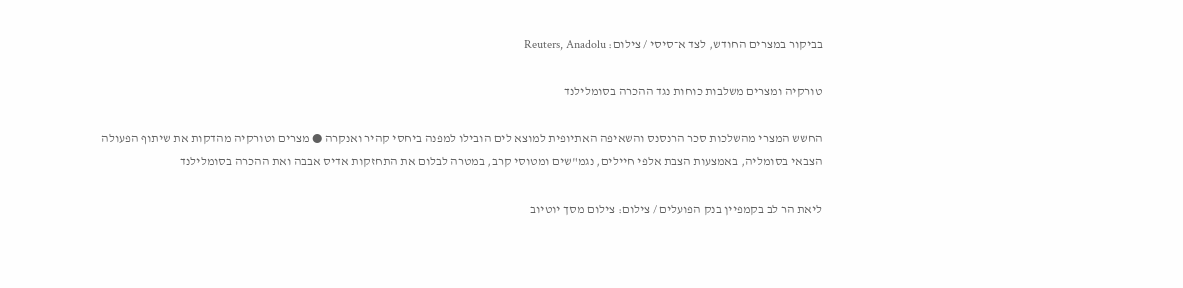בביקור במצרים החודש, לצד א־סיסי / צילום: Reuters, Anadolu

טורקיה ומצרים משלבות כוחות נגד ההכרה בסומלילנד

החשש המצרי מהשלכות סכר הרנסנס והשאיפה האתיופית למוצא לים הובילו למפנה ביחסי קהיר ואנקרה ● מצרים וטורקיה מהדקות את שיתוף הפעולה הצבאי בסומליה, באמצעות הצבת אלפי חיילים, נגמ"שים ומטוסי קרב, במטרה לבלום את התחזקות אדיס אבבה ואת ההכרה בסומלילנד

ליאת הר לב בקמפיין בנק הפועלים / צילום: צילום מסך יוטיוב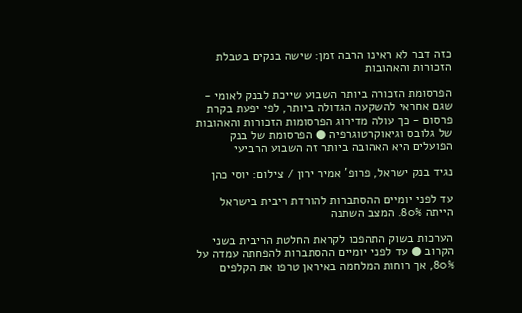כזה דבר לא ראינו הרבה זמן: שישה בנקים בטבלת הזכורות והאהובות

הפרסומת הזכורה ביותר השבוע שייכת לבנק לאומי - שגם אחראי להשקעה הגדולה ביותר, לפי יפעת בקרת פרסום - כך עולה מדירוג הפרסומות הזכורות והאהובות של גלובס וגיאוקרטוגרפיה ● הפרסומת של בנק הפועלים היא האהובה ביותר זה השבוע הרביעי

נגיד בנק ישראל, פרופ' אמיר ירון / צילום: יוסי כהן

עד לפני יומיים ההסתברות להורדת ריבית בישראל הייתה 80%. המצב השתנה

הערכות בשוק התהפכו לקראת החלטת הריבית בשני הקרוב ● עד לפני יומיים ההסתברות להפחתה עמדה על 80%, אך רוחות המלחמה באיראן טרפו את הקלפים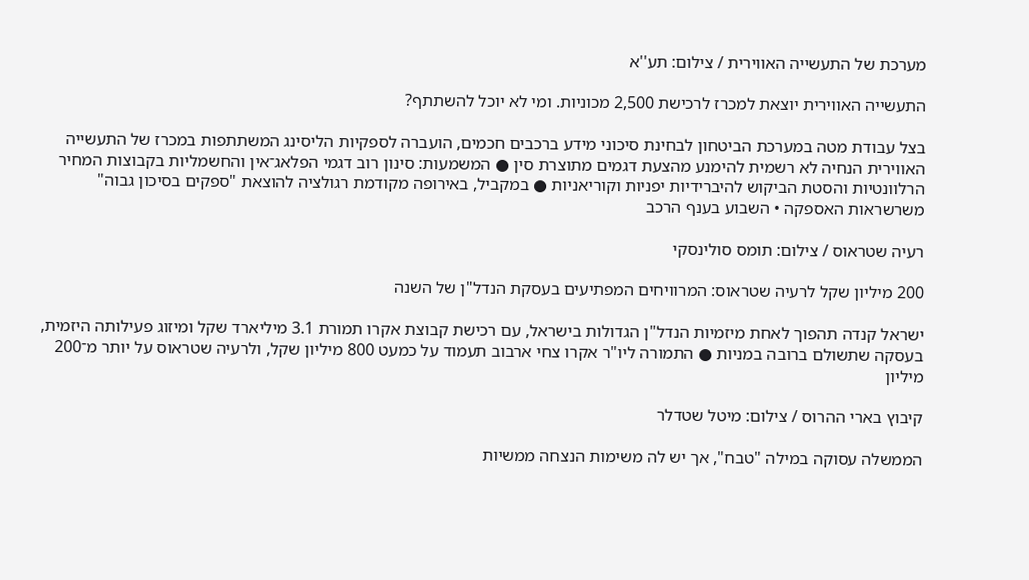מערכת של התעשייה האווירית / צילום: תע''א

התעשייה האווירית יוצאת למכרז לרכישת 2,500 מכוניות. ומי לא יוכל להשתתף?

בצל עבודת מטה במערכת הביטחון לבחינת סיכוני מידע ברכבים חכמים, הועברה לספקיות הליסינג המשתתפות במכרז של התעשייה האווירית הנחיה לא רשמית להימנע מהצעת דגמים מתוצרת סין ● המשמעות: סינון רוב דגמי הפלאג־אין והחשמליות בקבוצות המחיר הרלוונטיות והסטת הביקוש להיברידיות יפניות וקוריאניות ● במקביל, באירופה מקודמת רגולציה להוצאת "ספקים בסיכון גבוה" משרשראות האספקה • השבוע בענף הרכב

רעיה שטראוס / צילום: תומס סולינסקי

200 מיליון שקל לרעיה שטראוס: המרוויחים המפתיעים בעסקת הנדל"ן של השנה

ישראל קנדה תהפוך לאחת מיזמיות הנדל"ן הגדולות בישראל, עם רכישת קבוצת אקרו תמורת 3.1 מיליארד שקל ומיזוג פעילותה היזמית, בעסקה שתשולם ברובה במניות ● התמורה ליו"ר אקרו צחי ארבוב תעמוד על כמעט 800 מיליון שקל, ולרעיה שטראוס על יותר מ־200 מיליון

קיבוץ בארי ההרוס / צילום: מיטל שטדלר

הממשלה עסוקה במילה "טבח", אך יש לה משימות הנצחה ממשיות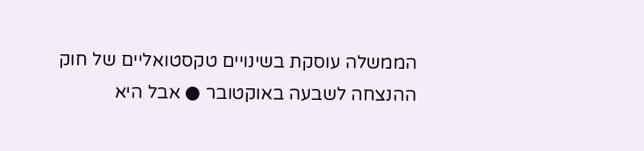הממשלה עוסקת בשינויים טקסטואליים של חוק ההנצחה לשבעה באוקטובר ● אבל היא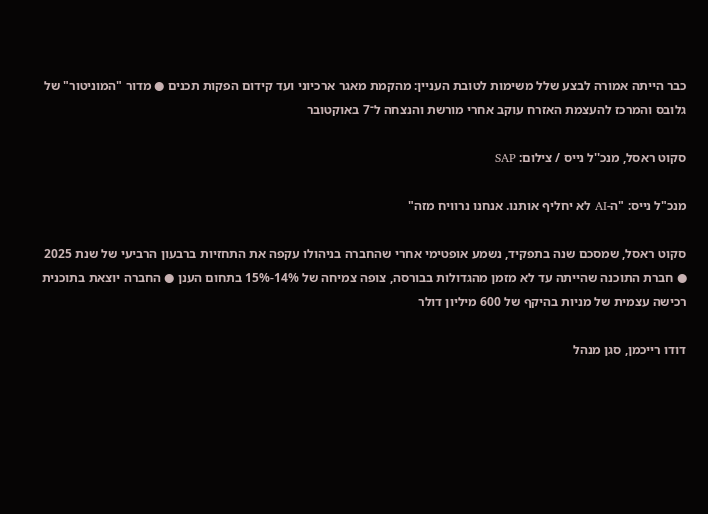כבר הייתה אמורה לבצע שלל משימות לטובת העניין: מהקמת מאגר ארכיוני ועד קידום הפקות תכנים ● מדור "המוניטור" של גלובס והמרכז להעצמת האזרח עוקב אחרי מורשת והנצחה ל־7 באוקטובר

סקוט ראסל, מנכ''ל נייס / צילום: SAP

מנכ"ל נייס: "ה-AI לא יחליף אותנו. אנחנו נרוויח מזה"

סקוט ראסל, שמסכם שנה בתפקיד, נשמע אופטימי אחרי שהחברה בניהולו עקפה את התחזיות ברבעון הרביעי של שנת 2025 ● חברת התוכנה שהייתה עד לא מזמן מהגדולות בבורסה, צופה צמיחה של 14%-15% בתחום הענן ● החברה יוצאת בתוכנית רכישה עצמית של מניות בהיקף של 600 מיליון דולר

דודו רייכמן, סגן מנהל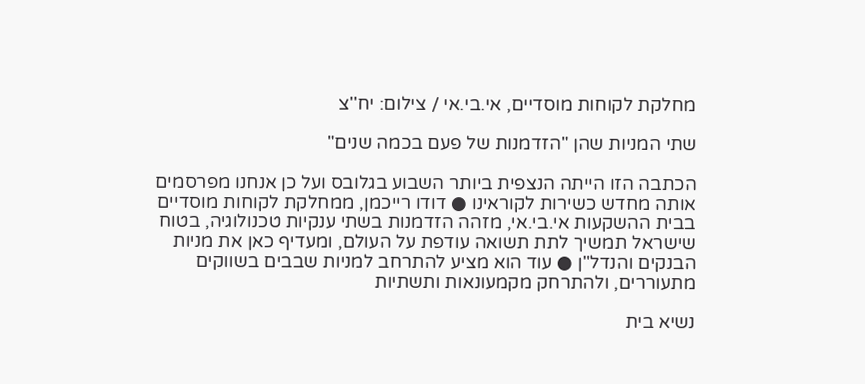מחלקת לקוחות מוסדיים, אי.בי.אי / צילום: יח''צ

שתי המניות שהן "הזדמנות של פעם בכמה שנים"

הכתבה הזו הייתה הנצפית ביותר השבוע בגלובס ועל כן אנחנו מפרסמים אותה מחדש כשירות לקוראינו ● דודו רייכמן, ממחלקת לקוחות מוסדיים בבית ההשקעות אי.בי.אי, מזהה הזדמנות בשתי ענקיות טכנולוגיה, בטוח שישראל תמשיך לתת תשואה עודפת על העולם, ומעדיף כאן את מניות הבנקים והנדל"ן ● עוד הוא מציע להתרחב למניות שבבים בשווקים מתעוררים, ולהתרחק מקמעונאות ותשתיות

נשיא בית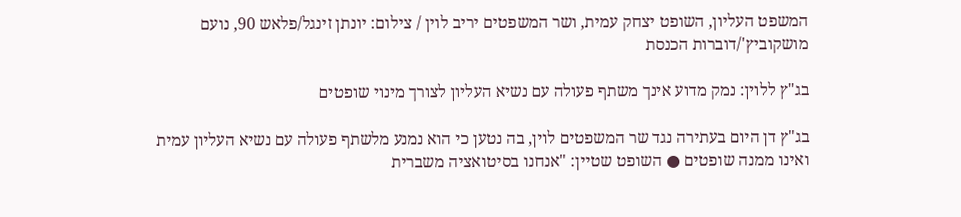המשפט העליון, השופט יצחק עמית, ושר המשפטים יריב לוין / צילום: יונתן זינגל/פלאש 90, נועם מושקוביץ'/דוברות הכנסת

בג"ץ ללוין: נמק מדוע אינך משתף פעולה עם נשיא העליון לצורך מינוי שופטים

בג"ץ דן היום בעתירה נגד שר המשפטים לוין, בה נטען כי הוא נמנע מלשתף פעולה עם נשיא העליון עמית ואינו ממנה שופטים ● השופט שטיין: "אנחנו בסיטואציה משברית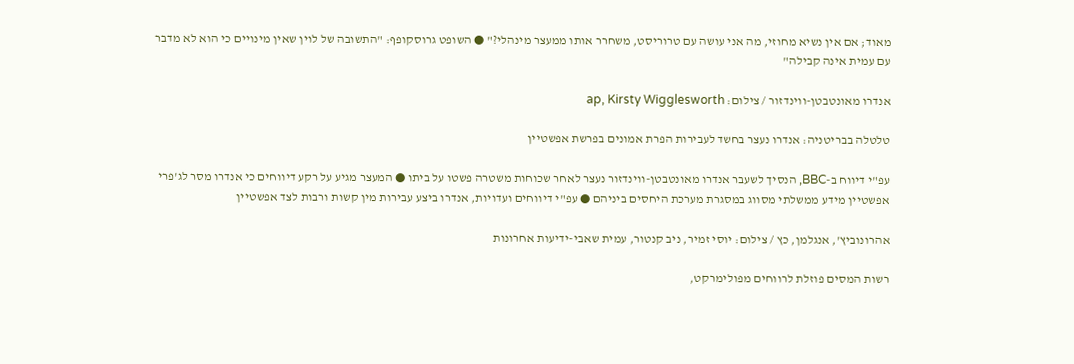מאוד; אם אין נשיא מחוזי, מה אני עושה עם טרוריסט, משחרר אותו ממעצר מינהלי?" ● השופט גרוסקופף: "התשובה של לוין שאין מינויים כי הוא לא מדבר עם עמית אינה קבילה"

אנדרו מאונטבטן-ווינדזור / צילום: ap, Kirsty Wigglesworth

טלטלה בבריטניה: אנדרו נעצר בחשד לעבירות הפרת אמונים בפרשת אפשטיין

עפ"י דיווח ב-BBC, הנסיך לשעבר אנדרו מאונטבטן-ווינדזור נעצר לאחר שכוחות משטרה פשטו על ביתו ● המעצר מגיע על רקע דיווחים כי אנדרו מסר לג'פרי אפשטיין מידע ממשלתי מסווג במסגרת מערכת היחסים ביניהם ● עפ"י דיווחים ועדויות, אנדרו ביצע עבירות מין קשות ורבות לצד אפשטיין

אהרונוביץ', אנגלמן, כץ / צילום: יוסי זמיר, ניב קנטור, עמית שאבי-ידיעות אחרונות

רשות המסים פוזלת לרווחים מפולימרקט,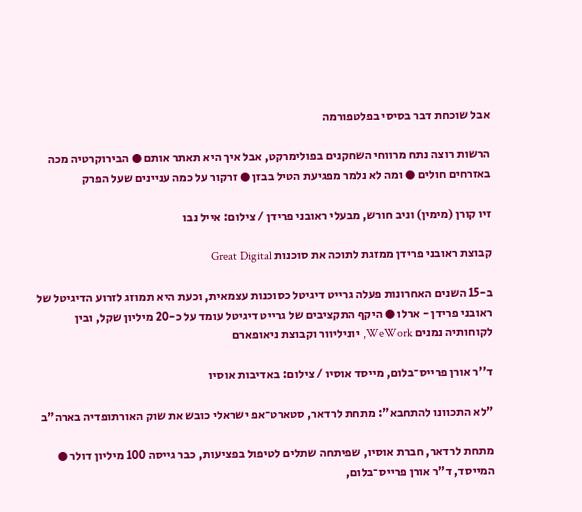אבל שוכחת דבר בסיסי בפלטפורמה

הרשות רוצה נתח מרווחי השחקנים בפולימרקט, אבל איך היא תאתר אותם ● הבירוקרטיה מכה באזרחים חולים ● ומה לא נלמר מפגיעת הטיל בבזן ● זרקור על כמה עניינים שעל הפרק

זיו קורן (מימין) וניב חורש, מבעלי ראובני פרידן / צילום: אייל נבו

קבוצת ראובני פרידן ממזגת לתוכה את סוכנות Great Digital

ב-15 השנים האחרונות פעלה גרייט דיגיטל כסוכנות עצמאית, וכעת היא תמוזג לזרוע הדיגיטל של ראובני פרידן - ארלו ● היקף התקציבים של גרייט דיגיטל עומד על כ-20 מיליון שקל, ובין לקוחותיה נמנים WeWork, יוניליוור וקבוצת ניאופארם

ד''ר אורן פרייס־בלום, מייסד אוסיו / צילום: באדיבות אוסיו

"לא התכוונו להתחבא": מתחת לרדאר, סטארט־אפ ישראלי כובש את שוק האורתופדיה בארה"ב

מתחת לרדאר, חברת אוסיו, שפיתחה שתלים לטיפול בפציעות, כבר גייסה 100 מיליון דולר ● המייסד, ד"ר אורן פרייס־בלום,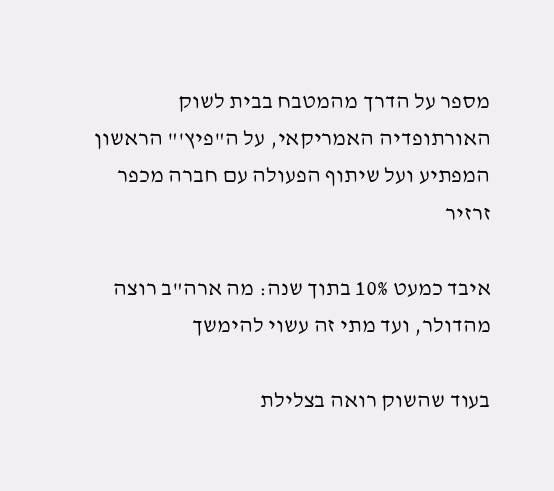מספר על הדרך מהמטבח בבית לשוק האורתופדיה האמריקאי, על ה"פיץ'" הראשון המפתיע ועל שיתוף הפעולה עם חברה מכפר זרזיר

איבד כמעט 10% בתוך שנה: מה ארה"ב רוצה מהדולר, ועד מתי זה עשוי להימשך

בעוד שהשוק רואה בצלילת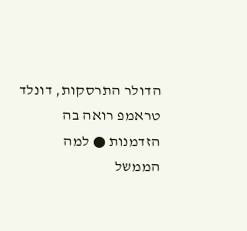הדולר התרסקות, דונלד טראמפ רואה בה הזדמנות ● למה הממשל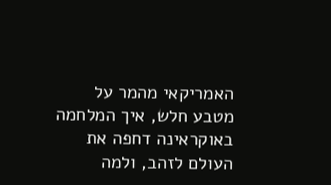האמריקאי מהמר על מטבע חלש, איך המלחמה באוקראינה דחפה את העולם לזהב, ולמה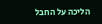הליכה על החבל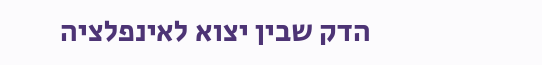הדק שבין יצוא לאינפלציה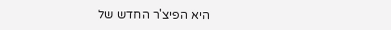היא הפיצ'ר החדש של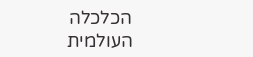הכלכלה העולמית